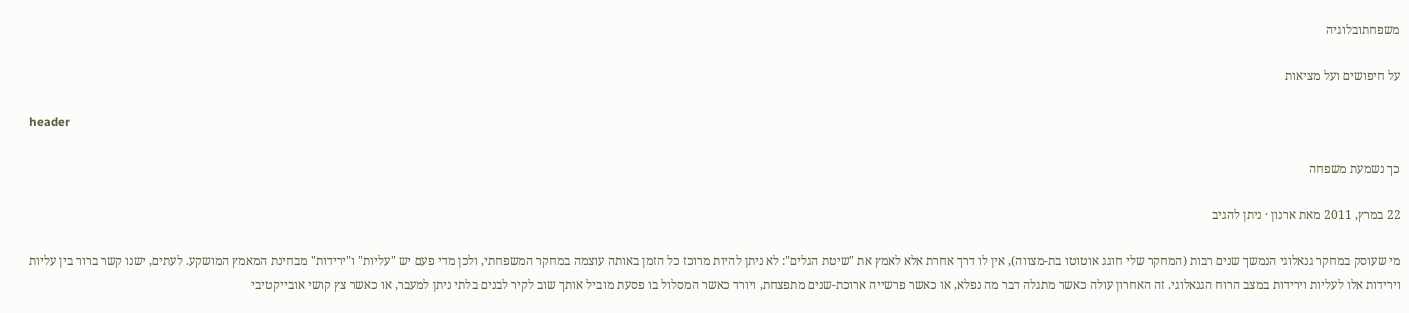משפחתובלוגיה

על חיפושים ועל מציאות

header

כך נשמעת משפחה

22 במרץ, 2011 מאת ארנון · ניתן להגיב

מי שעוסק במחקר גנאלוגי הנמשך שנים רבות (המחקר שלי חוגג אוטוטו בת-מצווה), אין לו דרך אחרת אלא לאמץ את "שיטת הגלים": לא ניתן להיות מרוכז כל הזמן באותה עוצמה במחקר המשפחתי, ולכן מדי פעם יש "עליות" ו"ירידות" מבחינת המאמץ המושקע. לעתים, ישנו קשר ברור בין עליות וירידות אלו לעליות וירידות במצב הרוח הגנאלוגי. זה האחרון עולה כאשר מתגלה דבר מה נפלא, או כאשר פרשייה ארוכת-שנים מתפצחת, ויורד כאשר המסלול בו פסעת מוביל אותך שוב לקיר לבנים בלתי ניתן למעבר, או כאשר צץ קושי אובייקטיבי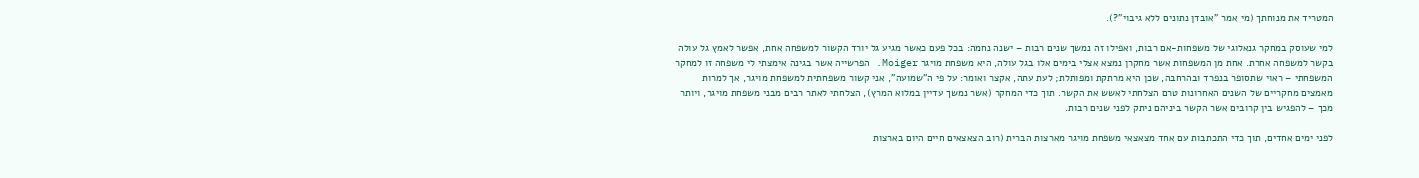המטריד את מנוחתך (מי אמר "אובדן נתונים ללא גיבוי"?).

למי שעוסק במחקר גנאלוגי של משפחות-אם רבות, ואפילו זה נמשך שנים רבות – ישנה נחמה: בכל פעם כאשר מגיע גל יורד הקשור למשפחה אחת, אפשר לאמץ גל עולה בקשר למשפחה אחרת. אחת מן המשפחות אשר מחקרן נמצא אצלי בימים אלו בגל עולה, היא משפחת מויגר Moiger. הפרשייה אשר בגינה אימצתי לי משפחה זו למחקר המשפחתי – ראוי שתסופר בנפרד ובהרחבה, שכן היא מרתקת ומפותלת; לעת עתה, אקצר ואומר: על פי ה"שמועה", אני קשור משפחתית למשפחת מויגר, אך למרות מאמצים מחקריים של השנים האחרונות טרם הצלחתי לאשש את הקשר. תוך כדי המחקר (אשר נמשך עדיין במלוא המרץ), הצלחתי לאתר רבים מבני משפחת מויגר, ויותר מכך – להפגיש בין קרובים אשר הקשר ביניהם ניתק לפני שנים רבות.

לפני ימים אחדים, תוך כדי התכתבות עם אחד מצאצאי משפחת מויגר מארצות הברית (רוב הצאצאים חיים היום בארצות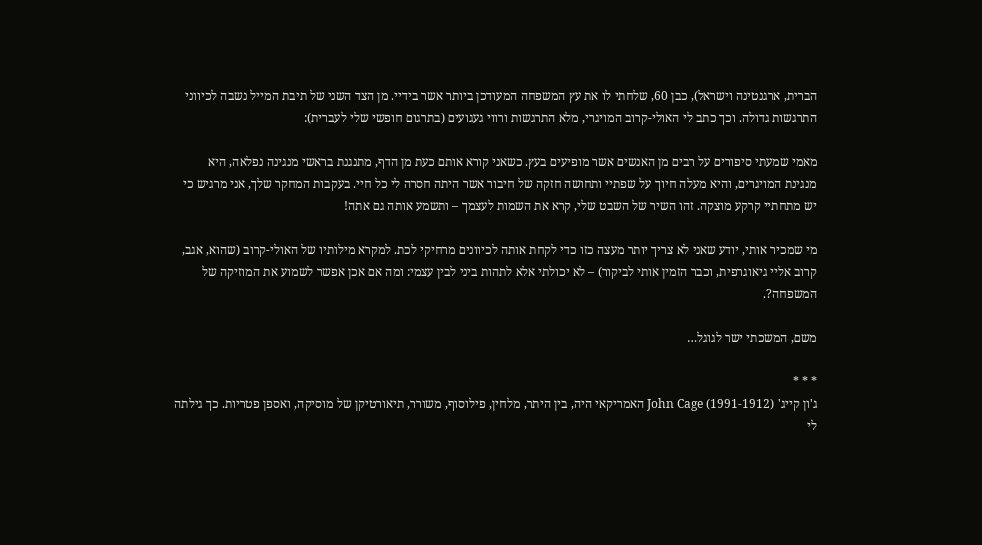הברית, ארגנטינה וישראל), כבן 60, שלחתי לו את עץ המשפחה המעודכן ביותר אשר בידיי. מן הצד השני של תיבת המייל נשבה לכיווני התרגשות גדולה. וכך כתב לי האולי-קרוב המויגרי, מלא התרגשות ורווי געגועים (בתרגום חופשי שלי לעברית):

מאמי שמעתי סיפורים על רבים מן האנשים אשר מופיעים בעץ. כשאני קורא אותם כעת מן הדף, מתנגנת בראשי מנגינה נפלאה, היא מנגינת המויגרים, והיא מעלה חיוך על שפתיי ותחושה חזקה של חיבור אשר היתה חסרה לי כל חיי. בעקבות המחקר שלך, אני מרגיש כי יש מתחתיי קרקע מוצקה. זהו השיר של השבט שלי, קרא את השמות לעצמך – ותשמע אותה גם אתה!

מי שמכיר אותי, יודע שאני לא צריך יותר מעצה כזו כדי לקחת אותה לכיוונים מרחיקי לכת. למקרא מילותיו של האולי-קרוב (שהוא, אגב, קרוב אליי גיאוגרפית, וכבר הזמין אותי לביקור) – לא יכולתי אלא לתהות ביני לבין עצמי: ומה אם אכן אפשר לשמוע את המוזיקה של המשפחה?.

משם, המשכתי ישר לגוגל…

* * *
ג'ון קייג' John Cage (1991-1912) האמריקאי היה, בין היתר, מלחין, פילוסוף, משורר, תיאורטיקן של מוסיקה, ואספן פטריות. כך גילתה לי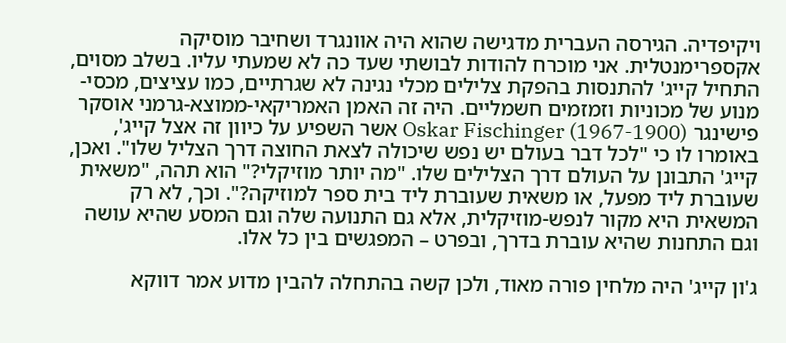ויקיפדיה. הגירסה העברית מדגישה שהוא היה אוונגרד ושחיבר מוסיקה אקספרימנטלית. אני מוכרח להודות לבושתי שעד כה לא שמעתי עליו. בשלב מסוים, התחיל קייג' להתנסות בהפקת צלילים מכלי נגינה לא שגרתיים, כמו עציצים, מכסי-מנוע של מכוניות וזמזמים חשמליים. היה זה האמן האמריקאי-ממוצא-גרמני אוסקר פישינגר Oskar Fischinger (1967-1900) אשר השפיע על כיוון זה אצל קייג', באומרו לו כי "לכל דבר בעולם יש נפש שיכולה לצאת החוצה דרך הצליל שלו". ואכן, קייג' התבונן על העולם דרך הצלילים שלו. "מה יותר מוזיקלי?" הוא תהה, "משאית שעוברת ליד מפעל, או משאית שעוברת ליד בית ספר למוזיקה?". וכך, לא רק המשאית היא מקור לנפש-מוזיקלית, אלא גם התנועה שלה וגם המסע שהיא עושה וגם התחנות שהיא עוברת בדרך, ובפרט – המפגשים בין כל אלו.

ג'ון קייג' היה מלחין פורה מאוד, ולכן קשה בהתחלה להבין מדוע אמר דווקא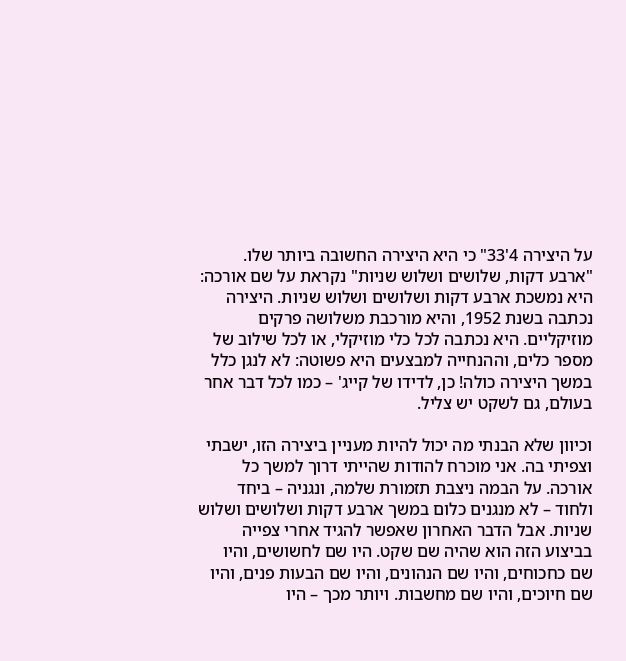על היצירה 4'33" כי היא היצירה החשובה ביותר שלו. "ארבע דקות, שלושים ושלוש שניות" נקראת על שם אורכה: היא נמשכת ארבע דקות ושלושים ושלוש שניות. היצירה נכתבה בשנת 1952, והיא מורכבת משלושה פרקים מוזיקליים. היא נכתבה לכל כלי מוזיקלי, או לכל שילוב של מספר כלים, וההנחייה למבצעים היא פשוטה: לא לנגן כלל במשך היצירה כולה! כן, לדידו של קייג' – כמו לכל דבר אחר בעולם, גם לשקט יש צליל.

וכיוון שלא הבנתי מה יכול להיות מעניין ביצירה הזו, ישבתי וצפיתי בה. אני מוכרח להודות שהייתי דרוך למשך כל אורכה. על הבמה ניצבת תזמורת שלמה, ונגניה – ביחד ולחוד – לא מנגנים כלום במשך ארבע דקות ושלושים ושלוש שניות. אבל הדבר האחרון שאפשר להגיד אחרי צפייה בביצוע הזה הוא שהיה שם שקט. היו שם לחשושים, והיו שם כחכוחים, והיו שם הנהונים, והיו שם הבעות פנים, והיו שם חיוכים, והיו שם מחשבות. ויותר מכך – היו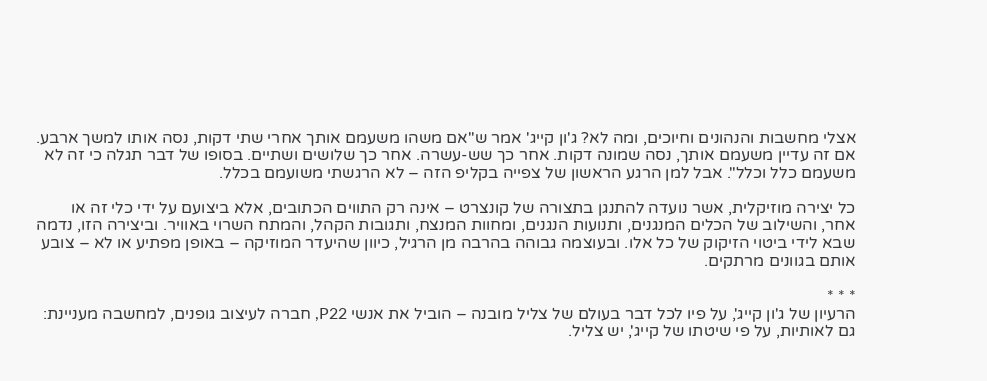אצלי מחשבות והנהונים וחיוכים, ומה לא? ג'ון קייג' אמר ש"אם משהו משעמם אותך אחרי שתי דקות, נסה אותו למשך ארבע. אם זה עדיין משעמם אותך, נסה שמונה דקות. אחר כך שש-עשרה. אחר כך שלושים ושתיים. בסופו של דבר תגלה כי זה לא משעמם כלל וכלל". אבל למן הרגע הראשון של צפייה בקליפ הזה – לא הרגשתי משועמם בכלל.

כל יצירה מוזיקלית, אשר נועדה להתנגן בתצורה של קונצרט – אינה רק התווים הכתובים, אלא ביצועם על ידי כלי זה או אחר, והשילוב של הכלים המנגנים, ותנועות הנגנים, ומחוות המנצח, ותגובות הקהל, והמתח השרוי באוויר. וביצירה הזו, נדמה שבא לידי ביטוי הזיקוק של כל אלו. ובעוצמה גבוהה בהרבה מן הרגיל, כיוון שהיעדר המוזיקה – באופן מפתיע או לא – צובע אותם בגוונים מרתקים.

* * *
הרעיון של ג'ון קייג', על פיו לכל דבר בעולם של צליל מובנה – הוביל את אנשי P22, חברה לעיצוב גופנים, למחשבה מעניינת: גם לאותיות, על פי שיטתו של קייג', יש צליל.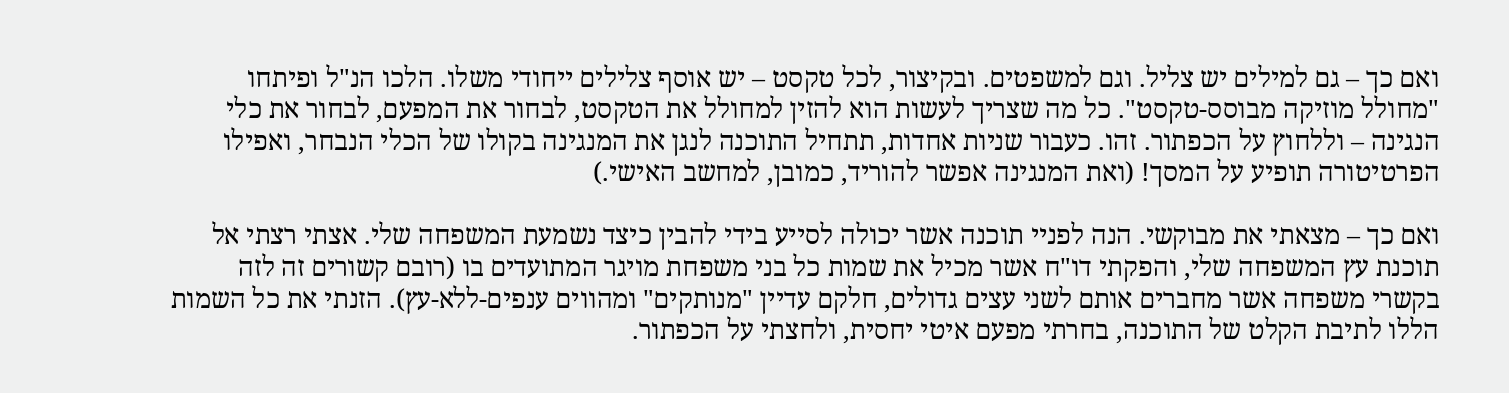ואם כך – גם למילים יש צליל. וגם למשפטים. ובקיצור, לכל טקסט – יש אוסף צלילים ייחודי משלו. הלכו הנ"ל ופיתחו "מחולל מוזיקה מבוסס-טקסט". כל מה שצריך לעשות הוא להזין למחולל את הטקסט, לבחור את המפעם, לבחור את כלי הנגינה – וללחוץ על הכפתור. זהו. כעבור שניות אחדות, תתחיל התוכנה לנגן את המנגינה בקולו של הכלי הנבחר, ואפילו הפרטיטורה תופיע על המסך! (ואת המנגינה אפשר להוריד, כמובן, למחשב האישי.)

ואם כך – מצאתי את מבוקשי. הנה לפניי תוכנה אשר יכולה לסייע בידי להבין כיצד נשמעת המשפחה שלי. אצתי רצתי אל תוכנת עץ המשפחה שלי, והפקתי דו"ח אשר מכיל את שמות כל בני משפחת מויגר המתועדים בו (רובם קשורים זה לזה בקשרי משפחה אשר מחברים אותם לשני עצים גדולים, חלקם עדיין "מנותקים" ומהווים ענפים-ללא-עץ). הזנתי את כל השמות הללו לתיבת הקלט של התוכנה, בחרתי מפעם איטי יחסית, ולחצתי על הכפתור.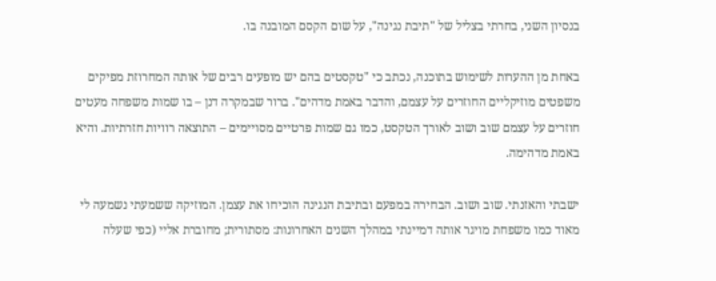בנסיון השני, בחרתי בצליל של "תיבת נגינה", על שום הקסם המובנה בו.

באחת מן ההערות לשימוש בתוכנה, נכתב כי "טקסטים בהם יש מופעים רבים של אותה המחרוזת מפיקים משפטים מוזיקליים החוזרים על עצמם, והדבר באמת מדהים". ברור שבמקרה דנן – בו שמות משפחה מעטים חוזרים על עצמם שוב ושוב לאורך הטקסט, כמו גם שמות פרטיים מסויימים – התוצאה רוויות חזרתיות. והיא באמת מדהימה.

ישבתי והאזנתי. שוב ושוב. הבחירה במפעם ובתיבת הנגינה הוכיחו את עצמן. המוזיקה ששמעתי נשמעה לי מאוד כמו משפחת מויגר אותה דמיינתי במהלך השנים האחרונות: מסתורית; מחוברת אליי (כפי שעלה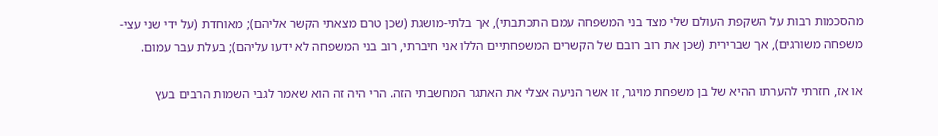מהסכמות רבות על השקפת העולם שלי מצד בני המשפחה עמם התכתבתי), אך בלתי-מושגת (שכן טרם מצאתי הקשר אליהם); מאוחדת (על ידי שני עצי-משפחה משורגים), אך שברירית (שכן את רוב רובם של הקשרים המשפחתיים הללו אני חיברתי, רוב בני המשפחה לא ידעו עליהם); בעלת עבר עמום.

או אז, חזרתי להערתו ההיא של בן משפחת מויגר, זו אשר הניעה אצלי את האתגר המחשבתי הזה. הרי היה זה הוא שאמר לגבי השמות הרבים בעץ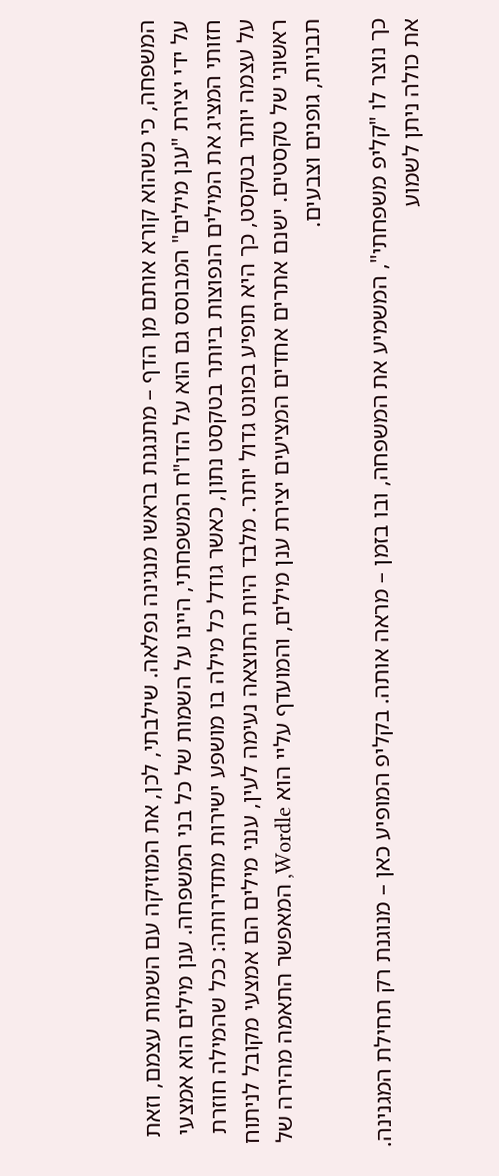המשפחה, כי כשהוא קורא אותם מן הדף – מתנגנת בראשו מנגינה נפלאה. שילבתי, לכן, את המוזיקה עם השמות עצמם, וזאת על ידי יצירת "ענן מילים" המבוסס גם הוא על הדו"ח המשפחתי, היינו על השמות של כל בני המשפחה. ענן מילים הוא אמצעי חזותי המציג את המילים הנפוצות ביותר בטקסט נתון, כאשר גודל כל מילה בו מושפע ישירות מתדירותה: ככל שהמילה חוזרת על עצמה יותר בטקסט, כך היא תופיע בפונט גדול יותר. מלבד היות התוצאה נעימה לעין, ענני מילים הם אמצעי מקובל לניתוח ראשוני של טקסטים. ישנם אתרים אחדים המציעים יצירת ענן מילים, והמועדף עליי הוא Wordle, המאפשר התאמה מהירה של תבניות, גופנים וצבעים.

כך נוצר לו "קליפ משפחתי", המשמיע את המשפחה, ובו בזמן – מראה אותה. בקליפ המופיע כאן – מנוגנת רק תחילת המגנינה. את כולה ניתן לשמוע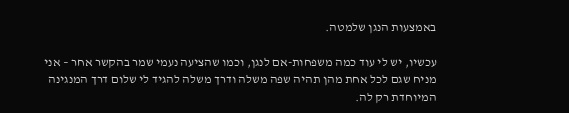באמצעות הנגן שלמטה.

עכשיו, יש לי עוד כמה משפחות-אם לנגן, וכמו שהציעה נעמי שמר בהקשר אחר – אני מניח שגם לכל אחת מהן תהיה שפה משלה ודרך משלה להגיד לי שלום דרך המנגינה המיוחדת רק לה.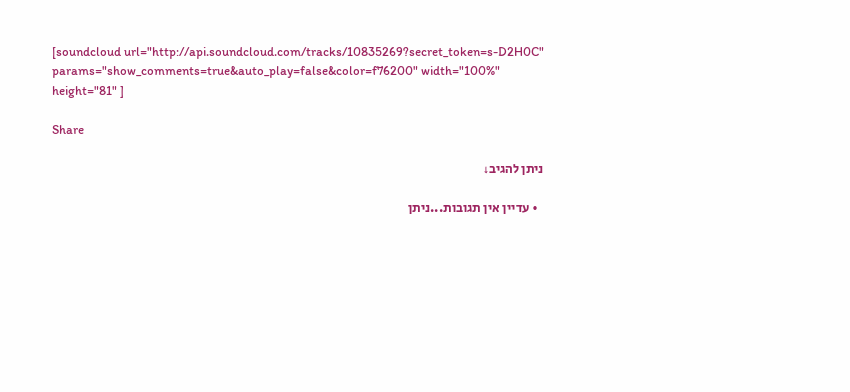[soundcloud url="http://api.soundcloud.com/tracks/10835269?secret_token=s-D2H0C" params="show_comments=true&auto_play=false&color=f76200" width="100%" height="81" ]

Share

ניתן להגיב↓

  • עדיין אין תגובות...ניתן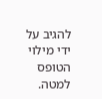להגיב על ידי מילוי הטופס למטה.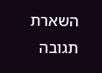השארת תגובה